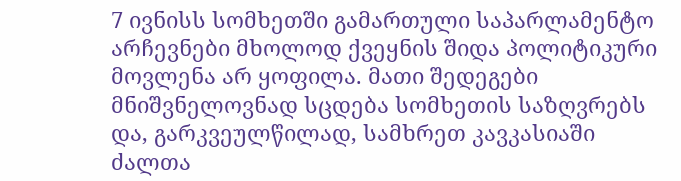7 ივნისს სომხეთში გამართული საპარლამენტო არჩევნები მხოლოდ ქვეყნის შიდა პოლიტიკური მოვლენა არ ყოფილა. მათი შედეგები მნიშვნელოვნად სცდება სომხეთის საზღვრებს და, გარკვეულწილად, სამხრეთ კავკასიაში ძალთა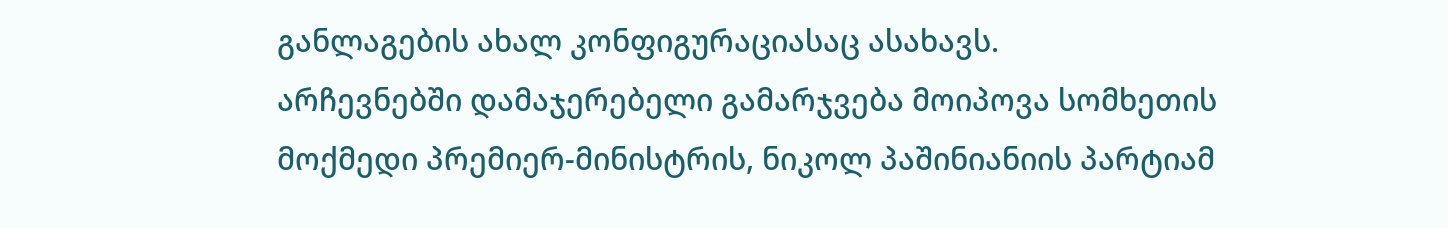განლაგების ახალ კონფიგურაციასაც ასახავს.
არჩევნებში დამაჯერებელი გამარჯვება მოიპოვა სომხეთის მოქმედი პრემიერ-მინისტრის, ნიკოლ პაშინიანიის პარტიამ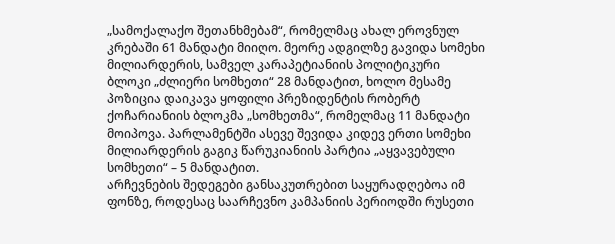„სამოქალაქო შეთანხმებამ“, რომელმაც ახალ ეროვნულ კრებაში 61 მანდატი მიიღო. მეორე ადგილზე გავიდა სომეხი მილიარდერის, სამველ კარაპეტიანიის პოლიტიკური ბლოკი „ძლიერი სომხეთი“ 28 მანდატით, ხოლო მესამე პოზიცია დაიკავა ყოფილი პრეზიდენტის რობერტ ქოჩარიანიის ბლოკმა „სომხეთმა“, რომელმაც 11 მანდატი მოიპოვა. პარლამენტში ასევე შევიდა კიდევ ერთი სომეხი მილიარდერის გაგიკ წარუკიანიის პარტია „აყვავებული სომხეთი“ – 5 მანდატით.
არჩევნების შედეგები განსაკუთრებით საყურადღებოა იმ ფონზე, როდესაც საარჩევნო კამპანიის პერიოდში რუსეთი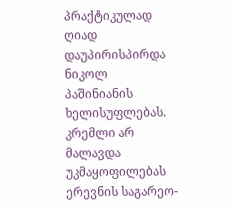პრაქტიკულად ღიად დაუპირისპირდა ნიკოლ პაშინიანის ხელისუფლებას. კრემლი არ მალავდა უკმაყოფილებას ერევნის საგარეო-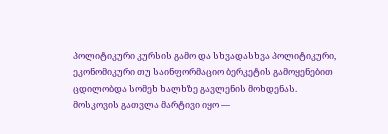პოლიტიკური კურსის გამო და სხვადასხვა პოლიტიკური, ეკონომიკური თუ საინფორმაციო ბერკეტის გამოყენებით ცდილობდა სომეხ ხალხზე გავლენის მოხდენას.
მოსკოვის გათვლა მარტივი იყო —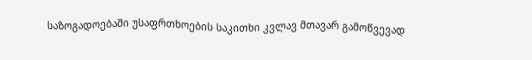საზოგადოებაში უსაფრთხოების საკითხი კვლავ მთავარ გამოწვევად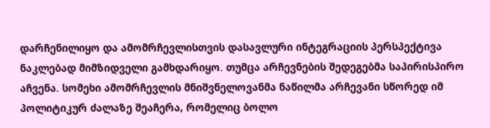დარჩენილიყო და ამომრჩევლისთვის დასავლური ინტეგრაციის პერსპექტივა ნაკლებად მიმზიდველი გამხდარიყო. თუმცა არჩევნების შედეგებმა საპირისპირო აჩვენა. სომეხი ამომრჩევლის მნიშვნელოვანმა ნაწილმა არჩევანი სწორედ იმ პოლიტიკურ ძალაზე შეაჩერა, რომელიც ბოლო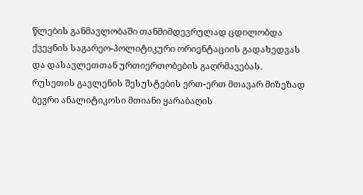წლების განმავლობაში თანმიმდევრულად ცდილობდა ქვეყნის საგარეო-პოლიტიკური ორიენტაციის გადახედვას და დასავლეთთან ურთიერთობების გაღრმავებას.
რუსეთის გავლენის შესუსტების ერთ-ერთ მთავარ მიზეზად ბევრი ანალიტიკოსი მთიანი ყარაბაღის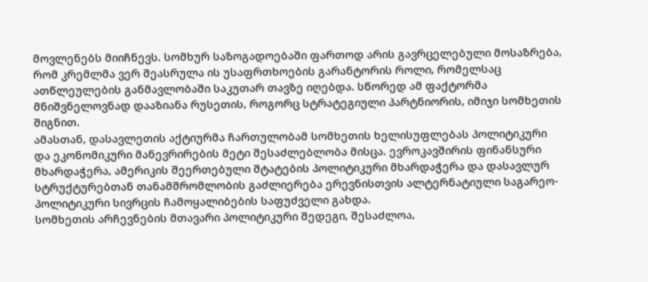მოვლენებს მიიჩნევს. სომხურ საზოგადოებაში ფართოდ არის გავრცელებული მოსაზრება, რომ კრემლმა ვერ შეასრულა ის უსაფრთხოების გარანტორის როლი, რომელსაც ათწლეულების განმავლობაში საკუთარ თავზე იღებდა. სწორედ ამ ფაქტორმა მნიშვნელოვნად დააზიანა რუსეთის, როგორც სტრატეგიული პარტნიორის, იმიჯი სომხეთის შიგნით.
ამასთან, დასავლეთის აქტიურმა ჩართულობამ სომხეთის ხელისუფლებას პოლიტიკური და ეკონომიკური მანევრირების მეტი შესაძლებლობა მისცა. ევროკავშირის ფინანსური მხარდაჭერა, ამერიკის შეერთებული შტატების პოლიტიკური მხარდაჭერა და დასავლურ სტრუქტურებთან თანამშრომლობის გაძლიერება ერევნისთვის ალტერნატიული საგარეო-პოლიტიკური სივრცის ჩამოყალიბების საფუძველი გახდა.
სომხეთის არჩევნების მთავარი პოლიტიკური შედეგი, შესაძლოა,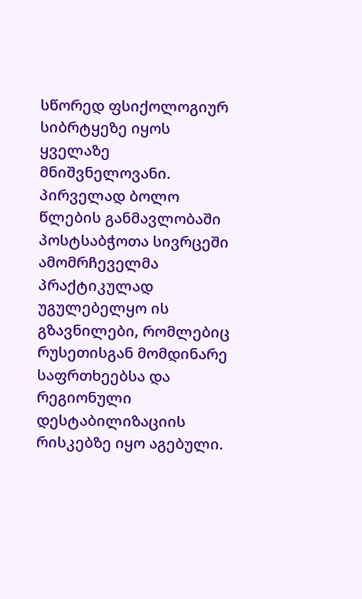სწორედ ფსიქოლოგიურ სიბრტყეზე იყოს ყველაზე მნიშვნელოვანი. პირველად ბოლო წლების განმავლობაში პოსტსაბჭოთა სივრცეში ამომრჩეველმა პრაქტიკულად უგულებელყო ის გზავნილები, რომლებიც რუსეთისგან მომდინარე საფრთხეებსა და რეგიონული დესტაბილიზაციის რისკებზე იყო აგებული.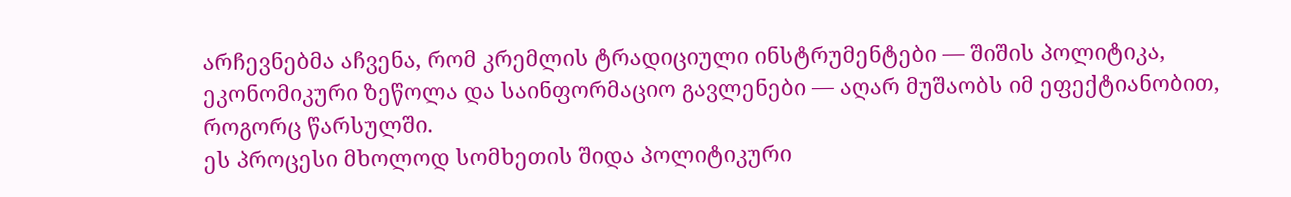არჩევნებმა აჩვენა, რომ კრემლის ტრადიციული ინსტრუმენტები — შიშის პოლიტიკა, ეკონომიკური ზეწოლა და საინფორმაციო გავლენები — აღარ მუშაობს იმ ეფექტიანობით, როგორც წარსულში.
ეს პროცესი მხოლოდ სომხეთის შიდა პოლიტიკური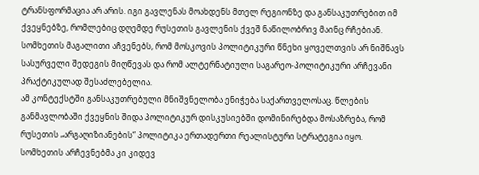ტრანსფორმაცია არ არის. იგი გავლენას მოახდენს მთელ რეგიონზე და განსაკუთრებით იმ ქვეყნებზე, რომლებიც დღემდე რუსეთის გავლენის ქვეშ ნაწილობრივ მაინც რჩებიან. სომხეთის მაგალითი აჩვენებს, რომ მოსკოვის პოლიტიკური წნეხი ყოველთვის არ ნიშნავს სასურველი შედეგის მიღწევას და რომ ალტერნატიული საგარეო-პოლიტიკური არჩევანი პრაქტიკულად შესაძლებელია.
ამ კონტექსტში განსაკუთრებული მნიშვნელობა ენიჭება საქართველოსაც. წლების განმავლობაში ქვეყნის შიდა პოლიტიკურ დისკუსიებში დომინირებდა მოსაზრება, რომ რუსეთის „არგაღიზიანების“ პოლიტიკა ერთადერთი რეალისტური სტრატეგია იყო. სომხეთის არჩევნებმა კი კიდევ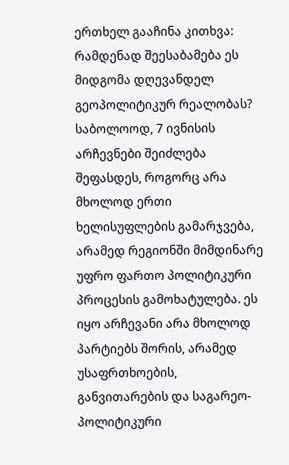ერთხელ გააჩინა კითხვა: რამდენად შეესაბამება ეს მიდგომა დღევანდელ გეოპოლიტიკურ რეალობას?
საბოლოოდ, 7 ივნისის არჩევნები შეიძლება შეფასდეს, როგორც არა მხოლოდ ერთი ხელისუფლების გამარჯვება, არამედ რეგიონში მიმდინარე უფრო ფართო პოლიტიკური პროცესის გამოხატულება. ეს იყო არჩევანი არა მხოლოდ პარტიებს შორის, არამედ უსაფრთხოების, განვითარების და საგარეო-პოლიტიკური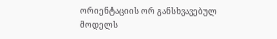ორიენტაციის ორ განსხვავებულ მოდელს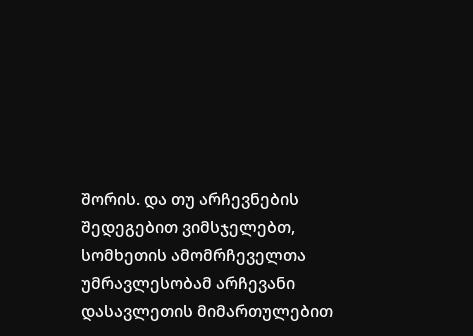შორის. და თუ არჩევნების შედეგებით ვიმსჯელებთ, სომხეთის ამომრჩეველთა უმრავლესობამ არჩევანი დასავლეთის მიმართულებით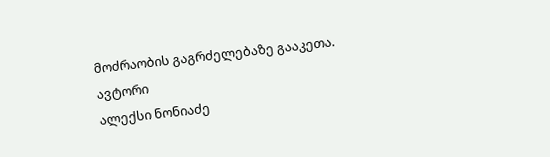მოძრაობის გაგრძელებაზე გააკეთა.
ავტორი
ალექსი ნონიაძე